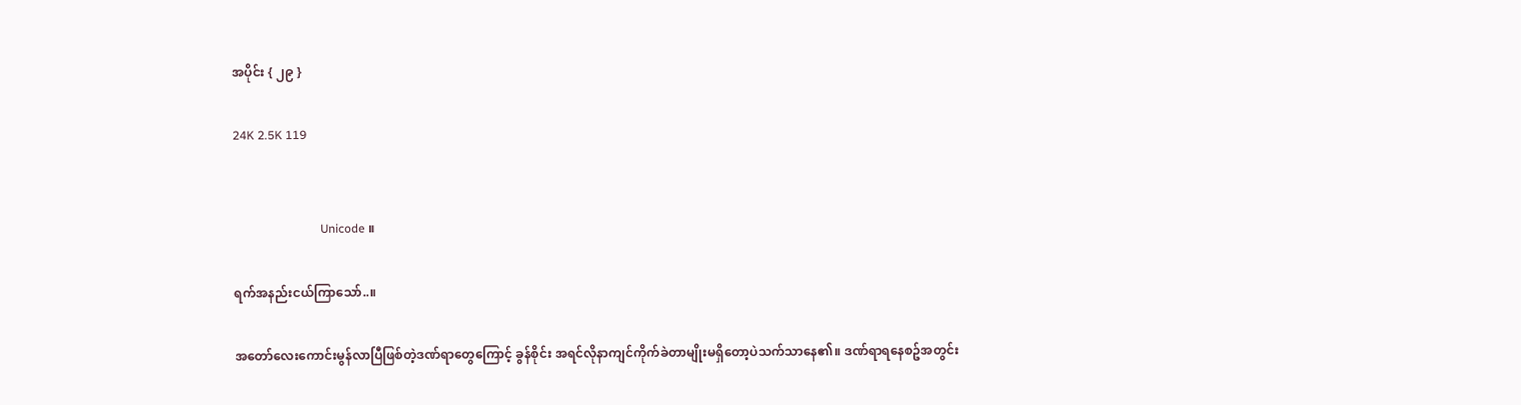အပိုင်း { ၂၉ }

24K 2.5K 119


                             Unicode ။

ရက်အနည်းငယ်ကြာသော်..။

အတော်လေးကောင်းမွန်လာပြီဖြစ်တဲ့ဒဏ်ရာတွေကြောင့် ခွန်စိုင်း အရင်လိုနာကျင်ကိုက်ခဲတာမျိုးမရှိတော့ပဲသက်သာနေ၏။ ဒဏ်ရာရနေစဥ်အတွင်း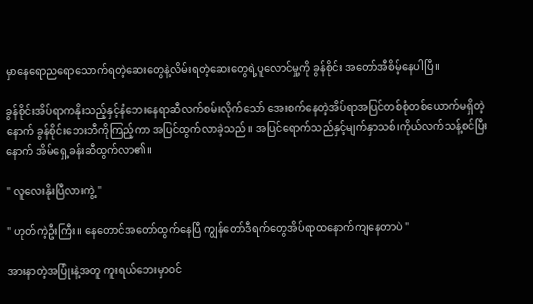မှာနေရောညရောသောက်ရတဲ့ဆေးတွေနဲ့လိမ်းရတဲ့ဆေးတွေရဲ့ပူလောင်မှု့ကို ခွန်စိုင်း အတော်အီစိမ့်နေပါပြီ။

ခွန်စိုင်းအိပ်ရာကနိုးသည့်နှင့်နံဘေးနေရာဆီလက်စမ်းလိုက်သော် အေးစက်နေတဲ့အိပ်ရာအပြင်တစ်စုံတစ်ယောက်မရှိတဲ့နောက် ခွန်စိုင်းဘေးဘီကိုကြည့်ကာ အပြင်ထွက်လာခဲ့သည်။ အပြင်ရောက်သည်နှင့်မျက်နှာသစ်၊ကိုယ်လက်သန့်စင်ပြီးနောက် အိမ်ရှေ့ခန်းဆီထွက်လာ၏။

" လူလေးနိုးပြီလားကွဲ့ "

" ဟုတ်ကဲ့ဦးကြီး။ နေတောင်အတော်ထွက်နေပြီ ကျွန်တော်ဒီရက်တွေအိပ်ရာထနောက်ကျနေတာပဲ "

အားနာတဲ့အပြုံးနဲ့အတူ ကူးရယ်ဘေးမှာဝင်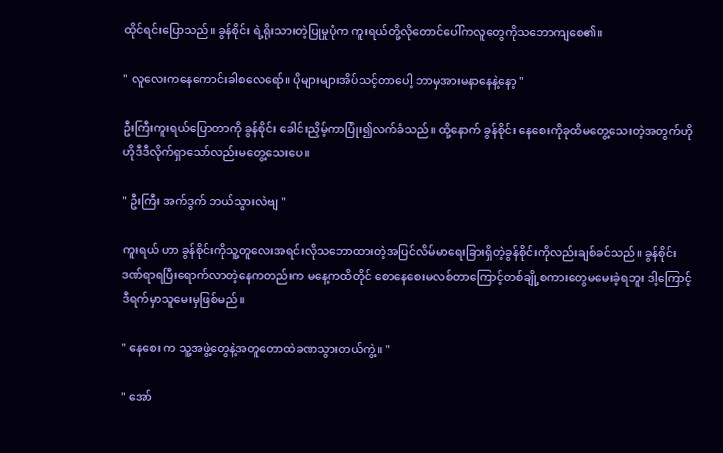ထိုင်ရင်းပြောသည်။ ခွန်စိုင်း ရဲ့ရိုးသားတဲ့ပြုမှုပုံက ကူးရယ်တို့လိုတောင်ပေါ်ကလူတွေကိုသဘောကျစေ၏။

" လူလေးကနေကောင်းခါစလေရော်။ ပိုများများအိပ်သင့်တာပေါ့ ဘာမှအားမနာနေနဲ့နော့ "

ဦးကြီးကူးရယ်ပြောတာကို ခွန်စိုင်း ခေါင်းညှိမ့်ကာပြုံး၍လက်ခံသည်။ ထို့နောက် ခွန်စိုင်း နေစေးကိုခုထိမတွေ့သေးတဲ့အတွက်ဟိုဟိုဒီဒီလိုက်ရှာသော်လည်းမတွေ့သေးပေ။

" ဦးကြီး အက်ဒွက် ဘယ်သွားလဲဗျ "

ကူးရယ် ဟာ ခွန်စိုင်းကိုသူ့တူလေးအရင်းလိုသဘောထားတဲ့အပြင်လိမ်မာရေးခြားရှိတဲ့ခွန်စိုင်းကိုလည်းချစ်ခင်သည်။ ခွန်စိုင်း ဒဏ်ရာရပြီးရောက်လာတဲ့နေကတည်းက မနေ့ကထိတိုင် စောနေစေးမလစ်တာကြောင့်တစ်ချို့စကားတွေမမေးခဲ့ရဘူး ဒါ့ကြောင့် ဒီရက်မှာသူမေးမှဖြစ်မည်။

" နေစေး က သူ့အဖွဲ့တွေနဲ့အတူတောထဲခဏသွားတယ်ကွဲ့။ "

" အော်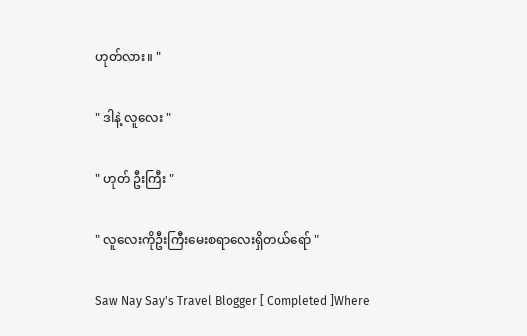ဟုတ်လား။ "

" ဒါနဲ့ လူလေး "

" ဟုတ် ဦးကြီး "

" လူလေးကိုဦးကြီးမေးစရာလေးရှိတယ်ရော် "

Saw Nay Say's Travel Blogger [ Completed ]Where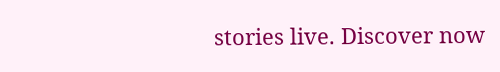stories live. Discover now